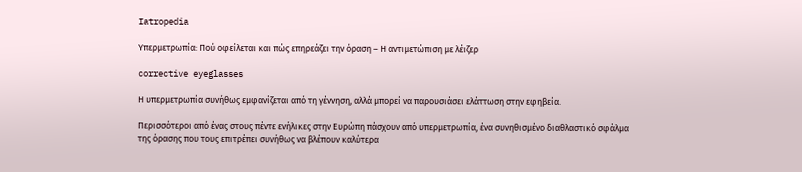Iatropedia

Υπερμετρωπία: Πού οφείλεται και πώς επηρεάζει την όραση – Η αντιμετώπιση με λέιζερ

corrective eyeglasses

Η υπερμετρωπία συνήθως εμφανίζεται από τη γέννηση, αλλά μπορεί να παρουσιάσει ελάττωση στην εφηβεία.

Περισσότεροι από ένας στους πέντε ενήλικες στην Ευρώπη πάσχουν από υπερμετρωπία, ένα συνηθισμένο διαθλαστικό σφάλμα της όρασης που τους επιτρέπει συνήθως να βλέπουν καλύτερα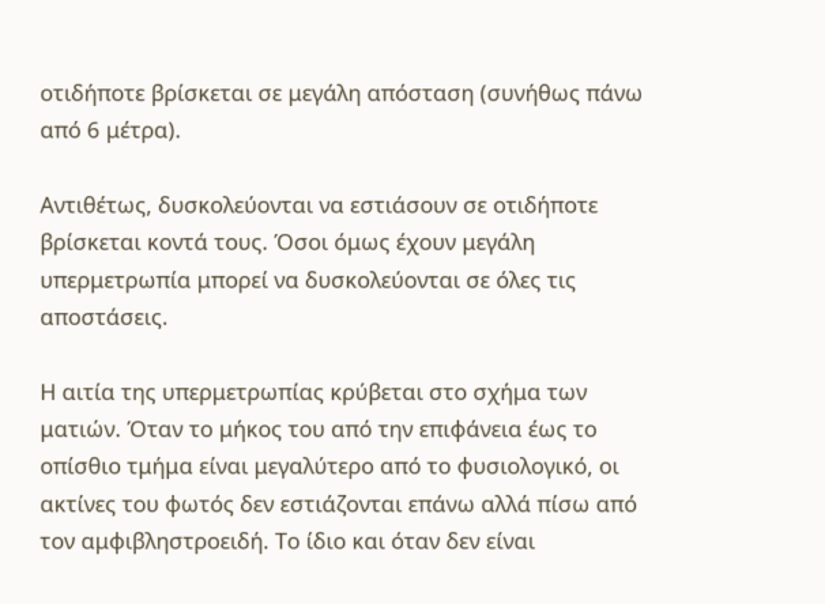οτιδήποτε βρίσκεται σε μεγάλη απόσταση (συνήθως πάνω από 6 μέτρα).

Αντιθέτως, δυσκολεύονται να εστιάσουν σε οτιδήποτε βρίσκεται κοντά τους. Όσοι όμως έχουν μεγάλη υπερμετρωπία μπορεί να δυσκολεύονται σε όλες τις αποστάσεις.

Η αιτία της υπερμετρωπίας κρύβεται στο σχήμα των ματιών. Όταν το μήκος του από την επιφάνεια έως το οπίσθιο τμήμα είναι μεγαλύτερο από το φυσιολογικό, οι ακτίνες του φωτός δεν εστιάζονται επάνω αλλά πίσω από τον αμφιβληστροειδή. Το ίδιο και όταν δεν είναι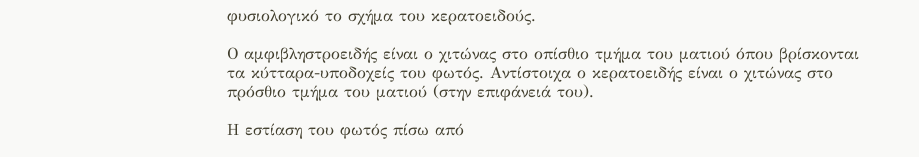φυσιολογικό το σχήμα του κερατοειδούς.

Ο αμφιβληστροειδής είναι ο χιτώνας στο οπίσθιο τμήμα του ματιού όπου βρίσκονται τα κύτταρα-υποδοχείς του φωτός. Αντίστοιχα ο κερατοειδής είναι ο χιτώνας στο πρόσθιο τμήμα του ματιού (στην επιφάνειά του).

Η εστίαση του φωτός πίσω από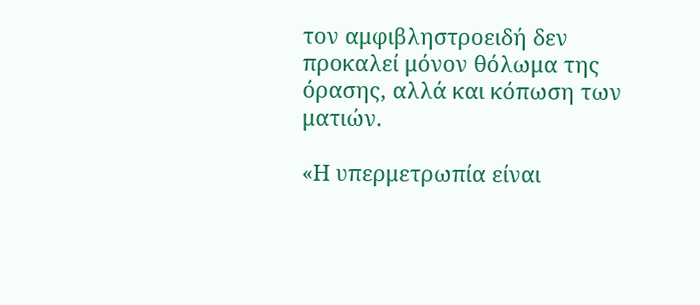τον αμφιβληστροειδή δεν προκαλεί μόνον θόλωμα της όρασης, αλλά και κόπωση των ματιών.

«Η υπερμετρωπία είναι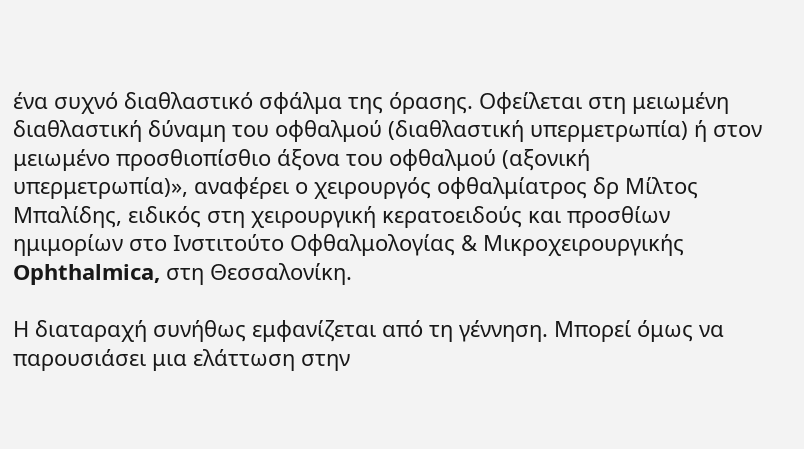ένα συχνό διαθλαστικό σφάλμα της όρασης. Οφείλεται στη μειωμένη διαθλαστική δύναμη του οφθαλμού (διαθλαστική υπερμετρωπία) ή στον μειωμένο προσθιοπίσθιο άξονα του οφθαλμού (αξονική υπερμετρωπία)», αναφέρει ο χειρουργός οφθαλμίατρος δρ Μίλτος Μπαλίδης, ειδικός στη χειρουργική κερατοειδούς και προσθίων ημιμορίων στο Ινστιτούτο Οφθαλμολογίας & Μικροχειρουργικής Ophthalmica, στη Θεσσαλονίκη.

Η διαταραχή συνήθως εμφανίζεται από τη γέννηση. Μπορεί όμως να παρουσιάσει μια ελάττωση στην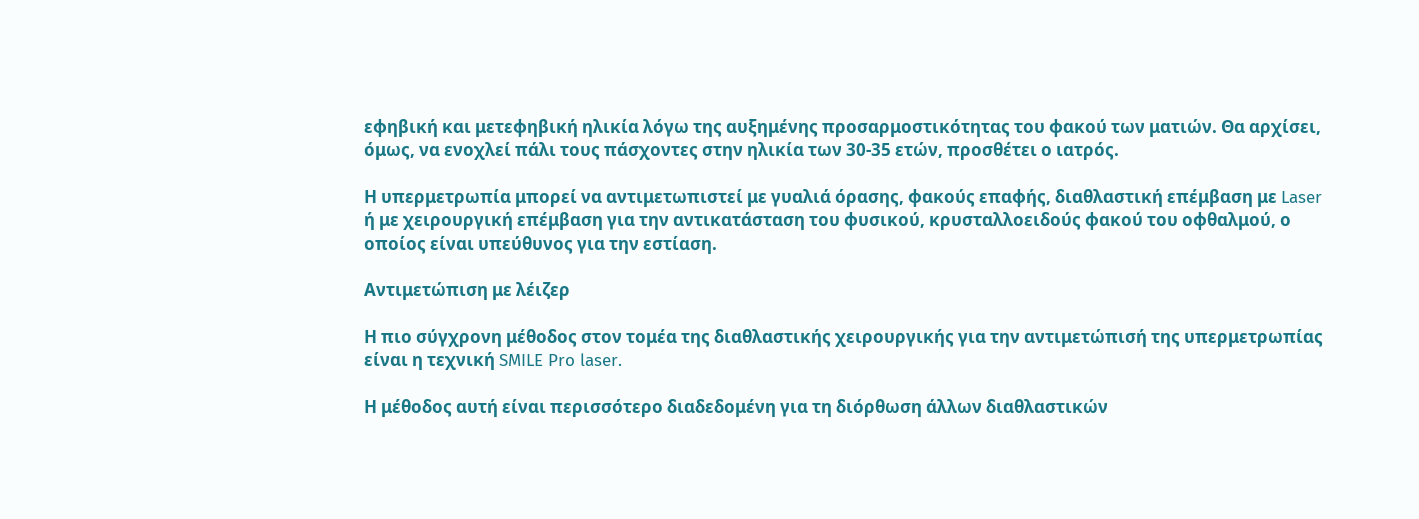εφηβική και μετεφηβική ηλικία λόγω της αυξημένης προσαρμοστικότητας του φακού των ματιών. Θα αρχίσει, όμως, να ενοχλεί πάλι τους πάσχοντες στην ηλικία των 30-35 ετών, προσθέτει ο ιατρός.

Η υπερμετρωπία μπορεί να αντιμετωπιστεί με γυαλιά όρασης, φακούς επαφής, διαθλαστική επέμβαση με Laser ή με χειρουργική επέμβαση για την αντικατάσταση του φυσικού, κρυσταλλοειδούς φακού του οφθαλμού, ο οποίος είναι υπεύθυνος για την εστίαση.

Αντιμετώπιση με λέιζερ

Η πιο σύγχρονη μέθοδος στον τομέα της διαθλαστικής χειρουργικής για την αντιμετώπισή της υπερμετρωπίας είναι η τεχνική SMILE Pro laser.

Η μέθοδος αυτή είναι περισσότερο διαδεδομένη για τη διόρθωση άλλων διαθλαστικών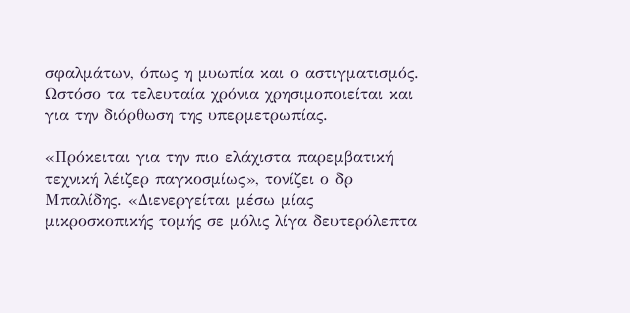σφαλμάτων, όπως η μυωπία και ο αστιγματισμός. Ωστόσο τα τελευταία χρόνια χρησιμοποιείται και για την διόρθωση της υπερμετρωπίας.

«Πρόκειται για την πιο ελάχιστα παρεμβατική τεχνική λέιζερ παγκοσμίως», τονίζει ο δρ Μπαλίδης. «Διενεργείται μέσω μίας μικροσκοπικής τομής σε μόλις λίγα δευτερόλεπτα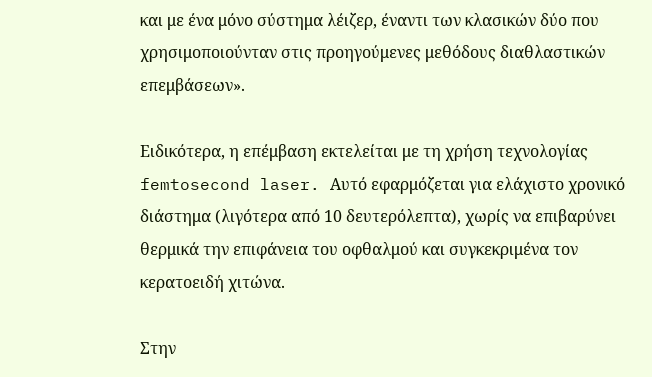και με ένα μόνο σύστημα λέιζερ, έναντι των κλασικών δύο που χρησιμοποιούνταν στις προηγούμενες μεθόδους διαθλαστικών επεμβάσεων».

Ειδικότερα, η επέμβαση εκτελείται με τη χρήση τεχνολογίας femtosecond laser. Αυτό εφαρμόζεται για ελάχιστο χρονικό διάστημα (λιγότερα από 10 δευτερόλεπτα), χωρίς να επιβαρύνει θερμικά την επιφάνεια του οφθαλμού και συγκεκριμένα τον κερατοειδή χιτώνα.

Στην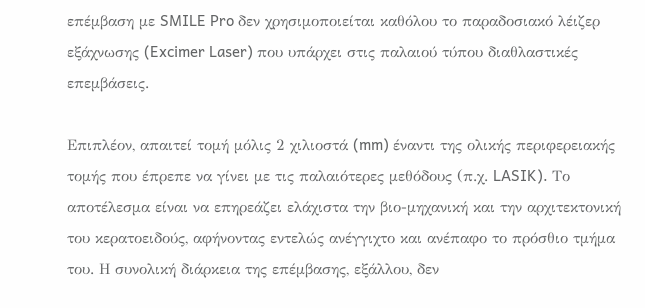επέμβαση με SMILE Pro δεν χρησιμοποιείται καθόλου το παραδοσιακό λέιζερ εξάχνωσης (Excimer Laser) που υπάρχει στις παλαιού τύπου διαθλαστικές επεμβάσεις.

Επιπλέον, απαιτεί τομή μόλις 2 χιλιοστά (mm) έναντι της ολικής περιφερειακής τομής που έπρεπε να γίνει με τις παλαιότερες μεθόδους (π.χ. LASIK). Το αποτέλεσμα είναι να επηρεάζει ελάχιστα την βιο-μηχανική και την αρχιτεκτονική του κερατοειδούς, αφήνοντας εντελώς ανέγγιχτο και ανέπαφο το πρόσθιο τμήμα του. Η συνολική διάρκεια της επέμβασης, εξάλλου, δεν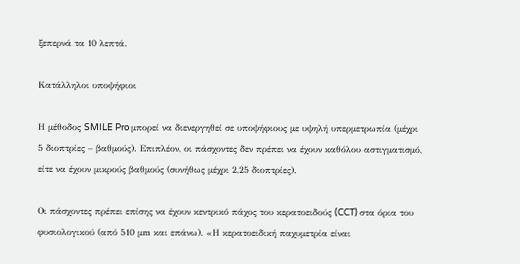ξεπερνά τα 10 λεπτά.

Κατάλληλοι υποψήφιοι

Η μέθοδος SMILE Pro μπορεί να διενεργηθεί σε υποψήφιους με υψηλή υπερμετρωπία (μέχρι 5 διοπτρίες – βαθμούς). Επιπλέον, οι πάσχοντες δεν πρέπει να έχουν καθόλου αστιγματισμό, είτε να έχουν μικρούς βαθμούς (συνήθως μέχρι 2,25 διοπτρίες).

Οι πάσχοντες πρέπει επίσης να έχουν κεντρικό πάχος του κερατοειδούς (CCT) στα όρια του φυσιολογικού (από 510 μm και επάνω). «Η κερατοειδική παχυμετρία είναι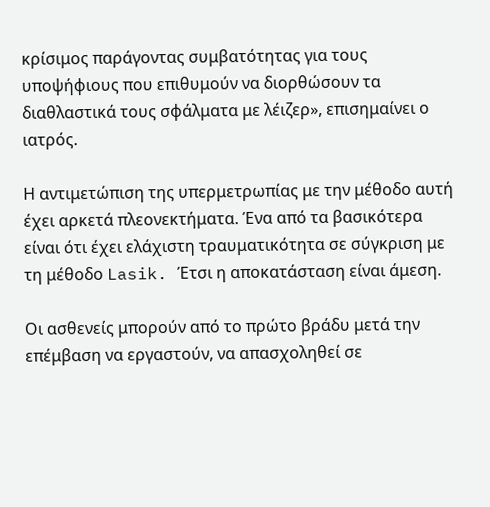κρίσιμος παράγοντας συμβατότητας για τους υποψήφιους που επιθυμούν να διορθώσουν τα διαθλαστικά τους σφάλματα με λέιζερ», επισημαίνει ο ιατρός.

Η αντιμετώπιση της υπερμετρωπίας με την μέθοδο αυτή έχει αρκετά πλεονεκτήματα. Ένα από τα βασικότερα είναι ότι έχει ελάχιστη τραυματικότητα σε σύγκριση με τη μέθοδο Lasik. Έτσι η αποκατάσταση είναι άμεση.

Οι ασθενείς μπορούν από το πρώτο βράδυ μετά την επέμβαση να εργαστούν, να απασχοληθεί σε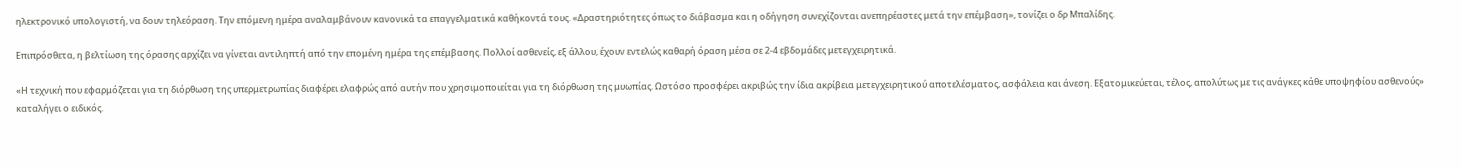ηλεκτρονικό υπολογιστή, να δουν τηλεόραση. Την επόμενη ημέρα αναλαμβάνουν κανονικά τα επαγγελματικά καθήκοντά τους. «Δραστηριότητες όπως το διάβασμα και η οδήγηση συνεχίζονται ανεπηρέαστες μετά την επέμβαση», τονίζει ο δρ Μπαλίδης.

Επιπρόσθετα, η βελτίωση της όρασης αρχίζει να γίνεται αντιληπτή από την επομένη ημέρα της επέμβασης. Πολλοί ασθενείς, εξ άλλου, έχουν εντελώς καθαρή όραση μέσα σε 2-4 εβδομάδες μετεγχειρητικά.

«Η τεχνική που εφαρμόζεται για τη διόρθωση της υπερμετρωπίας διαφέρει ελαφρώς από αυτήν που χρησιμοποιείται για τη διόρθωση της μυωπίας. Ωστόσο προσφέρει ακριβώς την ίδια ακρίβεια μετεγχειρητικού αποτελέσματος, ασφάλεια και άνεση. Εξατομικεύεται, τέλος, απολύτως με τις ανάγκες κάθε υποψηφίου ασθενούς» καταλήγει ο ειδικός.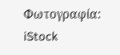Φωτογραφία: iStock